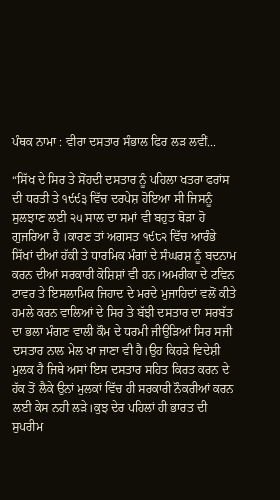ਪੰਥਕ ਨਾਮਾ : ਵੀਰਾ ਦਸਤਾਰ ਸੰਭਾਲ ਫਿਰ ਲੜ ਲਵੀਂ...

“ਸਿੱਖ ਦੇ ਸਿਰ ਤੇ ਸੋਂਹਦੀ ਦਸਤਾਰ ਨੂੰ ਪਹਿਲਾ ਖਤਰਾ ਫਰਾਂਸ ਦੀ ਧਰਤੀ ਤੇ ੧੯੯੩ ਵਿੱਚ ਦਰਪੇਸ਼ ਹੋਇਆ ਸੀ ਜਿਸਨੂੰ ਸੁਲਝਾਣ ਲਈ ੨੫ ਸਾਲ ਦਾ ਸਮਾਂ ਵੀ ਬਹੁਤ ਥੋੜਾ ਹੋ ਗੁਜਰਿਆ ਹੈ ।ਕਾਰਣ ਤਾਂ ਅਗਸਤ ੧੯੮੨ ਵਿੱਚ ਆਰੰਭੇ ਸਿੱਖਾਂ ਦੀਆਂ ਹੱਕੀ ਤੇ ਧਾਰਮਿਕ ਮੰਗਾਂ ਦੇ ਸੰਘਰਸ਼ ਨੂੰ ਬਦਨਾਮ ਕਰਨ ਦੀਆਂ ਸਰਕਾਰੀ ਕੋਸ਼ਿਸ਼ਾਂ ਵੀ ਹਨ।ਅਮਰੀਕਾ ਦੇ ਟਵਿਨ ਟਾਵਰ ਤੇ ਇਸਲਾਮਿਕ ਜਿਹਾਦ ਦੇ ਮਰਦੇ ਮੁਜਾਹਿਦਾਂ ਵਲੋਂ ਕੀਤੇ ਹਮਲੇ ਕਰਨ ਵਾਲਿਆਂ ਦੇ ਸਿਰ ਤੇ ਬੱਝੀ ਦਸਤਾਰ ਦਾ ਸਰਬੱਤ ਦਾ ਭਲਾ ਮੰਗਣ ਵਾਲੀ ਕੌਮ ਦੇ ਧਰਮੀ ਜੀਉੜਿਆਂ ਸਿਰ ਸਜੀ ਦਸਤਾਰ ਨਾਲ ਮੇਲ ਖਾ ਜਾਣਾ ਵੀ ਹੈ।ਉਹ ਕਿਹੜੇ ਵਿਦੇਸ਼ੀ ਮੁਲਕ ਹੈ ਜਿਥੇ ਅਸਾਂ ਇਸ ਦਸਤਾਰ ਸਹਿਤ ਕਿਰਤ ਕਰਨ ਦੇ ਹੱਕ ਤੋਂ ਲੈਕੇ ਉਨਾਂ ਮੁਲਕਾਂ ਵਿੱਚ ਹੀ ਸਰਕਾਰੀ ਨੌਕਰੀਆਂ ਕਰਨ ਲਈ ਕੇਸ ਨਹੀ ਲੜੇ।ਕੁਝ ਦੇਰ ਪਹਿਲਾਂ ਹੀ ਭਾਰਤ ਦੀ ਸੁਪਰੀਮ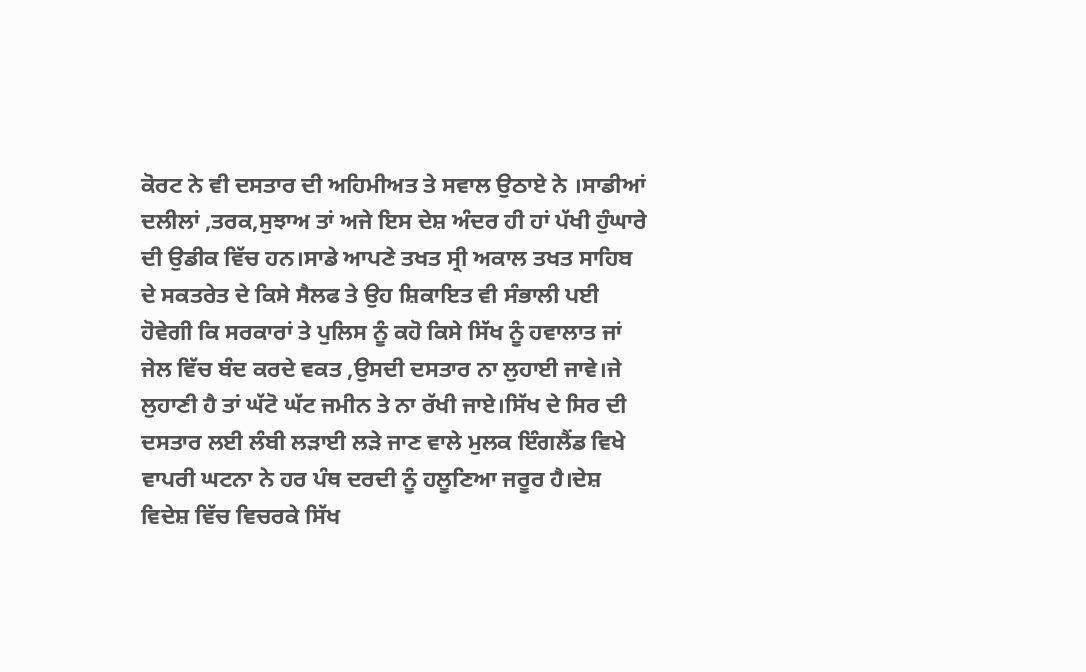ਕੋਰਟ ਨੇ ਵੀ ਦਸਤਾਰ ਦੀ ਅਹਿਮੀਅਤ ਤੇ ਸਵਾਲ ਉਠਾਏ ਨੇ ।ਸਾਡੀਆਂ ਦਲੀਲਾਂ ,ਤਰਕ,ਸੁਝਾਅ ਤਾਂ ਅਜੇ ਇਸ ਦੇਸ਼ ਅੰਦਰ ਹੀ ਹਾਂ ਪੱਖੀ ਹੁੰਘਾਰੇ ਦੀ ਉਡੀਕ ਵਿੱਚ ਹਨ।ਸਾਡੇ ਆਪਣੇ ਤਖਤ ਸ੍ਰੀ ਅਕਾਲ ਤਖਤ ਸਾਹਿਬ ਦੇ ਸਕਤਰੇਤ ਦੇ ਕਿਸੇ ਸੈਲਫ ਤੇ ਉਹ ਸ਼ਿਕਾਇਤ ਵੀ ਸੰਭਾਲੀ ਪਈ ਹੋਵੇਗੀ ਕਿ ਸਰਕਾਰਾਂ ਤੇ ਪੁਲਿਸ ਨੂੰ ਕਹੋ ਕਿਸੇ ਸਿੱਖ ਨੂੰ ਹਵਾਲਾਤ ਜਾਂ ਜੇਲ ਵਿੱਚ ਬੰਦ ਕਰਦੇ ਵਕਤ ,ਉਸਦੀ ਦਸਤਾਰ ਨਾ ਲੁਹਾਈ ਜਾਵੇ।ਜੇ ਲੁਹਾਣੀ ਹੈ ਤਾਂ ਘੱਟੋ ਘੱਟ ਜਮੀਨ ਤੇ ਨਾ ਰੱਖੀ ਜਾਏ।ਸਿੱਖ ਦੇ ਸਿਰ ਦੀ ਦਸਤਾਰ ਲਈ ਲੰਬੀ ਲੜਾਈ ਲੜੇ ਜਾਣ ਵਾਲੇ ਮੁਲਕ ਇੰਗਲੈਂਡ ਵਿਖੇ ਵਾਪਰੀ ਘਟਨਾ ਨੇ ਹਰ ਪੰਥ ਦਰਦੀ ਨੂੰ ਹਲੂਣਿਆ ਜਰੂਰ ਹੈ।ਦੇਸ਼ ਵਿਦੇਸ਼ ਵਿੱਚ ਵਿਚਰਕੇ ਸਿੱਖ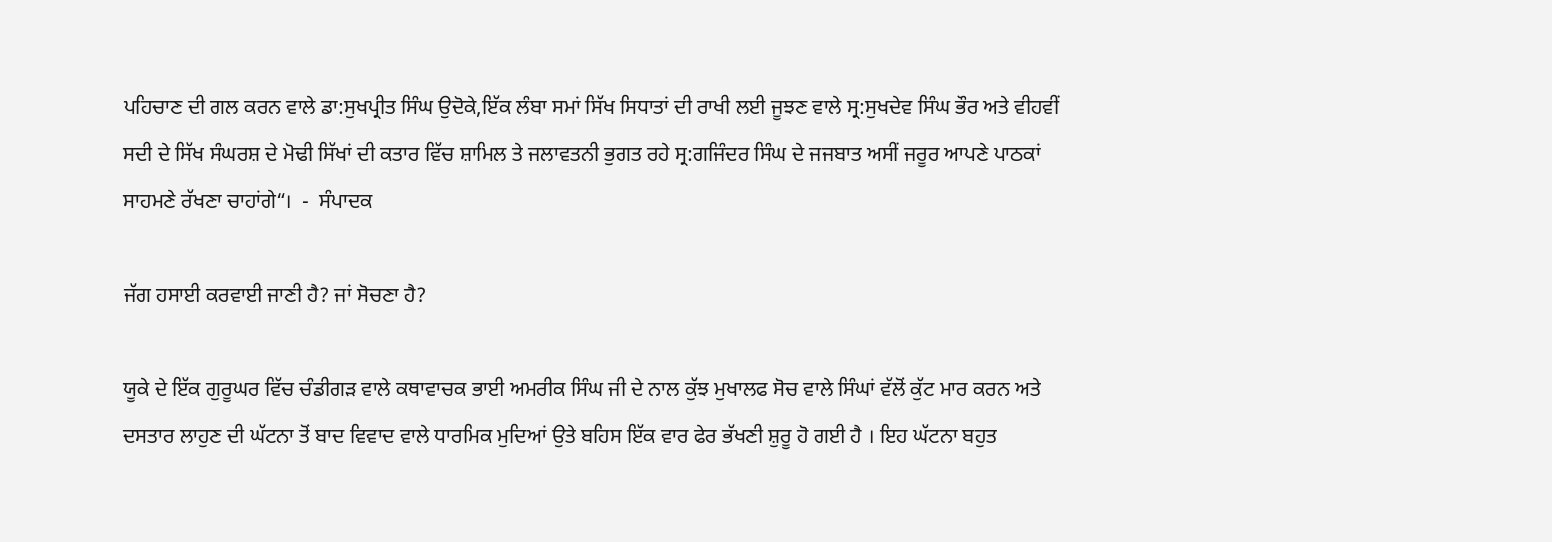ਪਹਿਚਾਣ ਦੀ ਗਲ ਕਰਨ ਵਾਲੇ ਡਾ:ਸੁਖਪ੍ਰੀਤ ਸਿੰਘ ਉਦੋਕੇ,ਇੱਕ ਲੰਬਾ ਸਮਾਂ ਸਿੱਖ ਸਿਧਾਤਾਂ ਦੀ ਰਾਖੀ ਲਈ ਜੂਝਣ ਵਾਲੇ ਸ੍ਰ:ਸੁਖਦੇਵ ਸਿੰਘ ਭੌਰ ਅਤੇ ਵੀਹਵੀਂ ਸਦੀ ਦੇ ਸਿੱਖ ਸੰਘਰਸ਼ ਦੇ ਮੋਢੀ ਸਿੱਖਾਂ ਦੀ ਕਤਾਰ ਵਿੱਚ ਸ਼ਾਮਿਲ ਤੇ ਜਲਾਵਤਨੀ ਭੁਗਤ ਰਹੇ ਸ੍ਰ:ਗਜਿੰਦਰ ਸਿੰਘ ਦੇ ਜਜਬਾਤ ਅਸੀਂ ਜਰੂਰ ਆਪਣੇ ਪਾਠਕਾਂ ਸਾਹਮਣੇ ਰੱਖਣਾ ਚਾਹਾਂਗੇ“।  -  ਸੰਪਾਦਕ

ਜੱਗ ਹਸਾਈ ਕਰਵਾਈ ਜਾਣੀ ਹੈ? ਜਾਂ ਸੋਚਣਾ ਹੈ?

ਯੂਕੇ ਦੇ ਇੱਕ ਗੁਰੂਘਰ ਵਿੱਚ ਚੰਡੀਗੜ ਵਾਲੇ ਕਥਾਵਾਚਕ ਭਾਈ ਅਮਰੀਕ ਸਿੰਘ ਜੀ ਦੇ ਨਾਲ ਕੁੱਝ ਮੁਖਾਲਫ ਸੋਚ ਵਾਲੇ ਸਿੰਘਾਂ ਵੱਲੋਂ ਕੁੱਟ ਮਾਰ ਕਰਨ ਅਤੇ ਦਸਤਾਰ ਲਾਹੁਣ ਦੀ ਘੱਟਨਾ ਤੋਂ ਬਾਦ ਵਿਵਾਦ ਵਾਲੇ ਧਾਰਮਿਕ ਮੁਦਿਆਂ ਉਤੇ ਬਹਿਸ ਇੱਕ ਵਾਰ ਫੇਰ ਭੱਖਣੀ ਸ਼ੁਰੂ ਹੋ ਗਈ ਹੈ । ਇਹ ਘੱਟਨਾ ਬਹੁਤ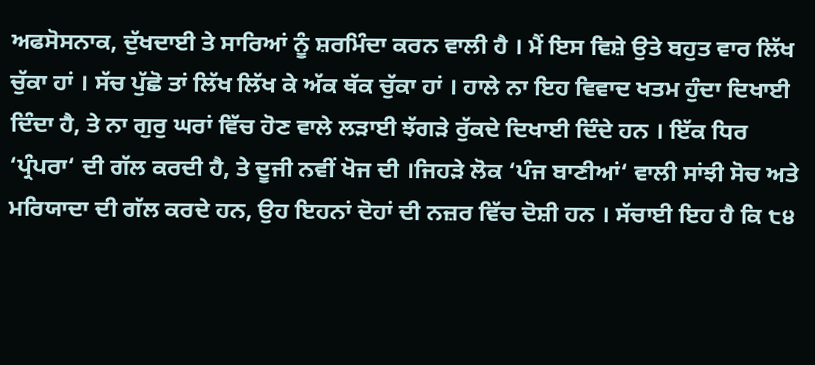ਅਫਸੋਸਨਾਕ, ਦੁੱਖਦਾਈ ਤੇ ਸਾਰਿਆਂ ਨੂੰ ਸ਼ਰਮਿੰਦਾ ਕਰਨ ਵਾਲੀ ਹੈ । ਮੈਂ ਇਸ ਵਿਸ਼ੇ ਉਤੇ ਬਹੁਤ ਵਾਰ ਲਿੱਖ ਚੁੱਕਾ ਹਾਂ । ਸੱਚ ਪੁੱਛੋ ਤਾਂ ਲਿੱਖ ਲਿੱਖ ਕੇ ਅੱਕ ਥੱਕ ਚੁੱਕਾ ਹਾਂ । ਹਾਲੇ ਨਾ ਇਹ ਵਿਵਾਦ ਖਤਮ ਹੁੰਦਾ ਦਿਖਾਈ ਦਿੰਦਾ ਹੈ, ਤੇ ਨਾ ਗੁਰੁ ਘਰਾਂ ਵਿੱਚ ਹੋਣ ਵਾਲੇ ਲੜਾਈ ਝੱਗੜੇ ਰੁੱਕਦੇ ਦਿਖਾਈ ਦਿੰਦੇ ਹਨ । ਇੱਕ ਧਿਰ ‘ਪ੍ਰੰਪਰਾ‘ ਦੀ ਗੱਲ ਕਰਦੀ ਹੈ, ਤੇ ਦੂਜੀ ਨਵੀਂ ਖੋਜ ਦੀ ।ਜਿਹੜੇ ਲੋਕ ‘ਪੰਜ ਬਾਣੀਆਂ‘ ਵਾਲੀ ਸਾਂਝੀ ਸੋਚ ਅਤੇ ਮਰਿਯਾਦਾ ਦੀ ਗੱਲ ਕਰਦੇ ਹਨ, ਉਹ ਇਹਨਾਂ ਦੋਹਾਂ ਦੀ ਨਜ਼ਰ ਵਿੱਚ ਦੋਸ਼ੀ ਹਨ । ਸੱਚਾਈ ਇਹ ਹੈ ਕਿ ੮੪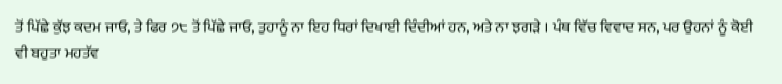ਤੋਂ ਪਿੱਛੇ ਕੁੱਝ ਕਦਮ ਜਾਓ, ਤੇ ਫਿਰ ੭੮ ਤੋਂ ਪਿੱਛੇ ਜਾਓ, ਤੁਹਾਨੂੰ ਨਾ ਇਹ ਧਿਰਾਂ ਦਿਖਾਈ ਦਿੰਦੀਆਂ ਹਨ, ਅਤੇ ਨਾ ਝਗੜੇ । ਪੰਥ ਵਿੱਚ ਵਿਵਾਦ ਸਨ, ਪਰ ਉਹਨਾਂ ਨੂੰ ਕੋਈ ਵੀ ਬਹੁਤਾ ਮਹਤੱਵ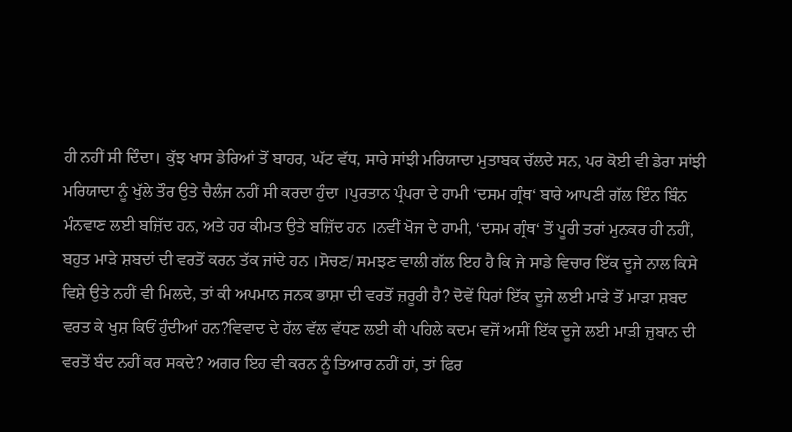ਹੀ ਨਹੀਂ ਸੀ ਦਿੰਦਾ। ਕੁੱਝ ਖਾਸ ਡੇਰਿਆਂ ਤੋਂ ਬਾਹਰ, ਘੱਟ ਵੱਧ, ਸਾਰੇ ਸਾਂਝੀ ਮਰਿਯਾਦਾ ਮੁਤਾਬਕ ਚੱਲਦੇ ਸਨ, ਪਰ ਕੋਈ ਵੀ ਡੇਰਾ ਸਾਂਝੀ ਮਰਿਯਾਦਾ ਨੂੰ ਖੁੱਲੇ ਤੌਰ ਉਤੇ ਚੈਲੰਜ ਨਹੀਂ ਸੀ ਕਰਦਾ ਹੁੰਦਾ ।ਪੁਰਤਾਨ ਪ੍ਰੰਪਰਾ ਦੇ ਹਾਮੀ ‘ਦਸਮ ਗ੍ਰੰਥ‘ ਬਾਰੇ ਆਪਣੀ ਗੱਲ ਇੰਨ ਬਿੰਨ ਮੰਨਵਾਣ ਲਈ ਬਜ਼ਿੱਦ ਹਨ, ਅਤੇ ਹਰ ਕੀਮਤ ਉਤੇ ਬਜ਼ਿੱਦ ਹਨ ।ਨਵੀਂ ਖੋਜ ਦੇ ਹਾਮੀ, ‘ਦਸਮ ਗ੍ਰੰਥ‘ ਤੋਂ ਪੂਰੀ ਤਰਾਂ ਮੁਨਕਰ ਹੀ ਨਹੀਂ, ਬਹੁਤ ਮਾੜੇ ਸ਼ਬਦਾਂ ਦੀ ਵਰਤੋਂ ਕਰਨ ਤੱਕ ਜਾਂਦੇ ਹਨ ।ਸੋਚਣ/ ਸਮਝਣ ਵਾਲੀ ਗੱਲ ਇਹ ਹੈ ਕਿ ਜੇ ਸਾਡੇ ਵਿਚਾਰ ਇੱਕ ਦੂਜੇ ਨਾਲ ਕਿਸੇ ਵਿਸ਼ੇ ਉਤੇ ਨਹੀਂ ਵੀ ਮਿਲਦੇ, ਤਾਂ ਕੀ ਅਪਮਾਨ ਜਨਕ ਭਾਸ਼ਾ ਦੀ ਵਰਤੋਂ ਜ਼ਰੂਰੀ ਹੈ? ਦੋਵੇਂ ਧਿਰਾਂ ਇੱਕ ਦੂਜੇ ਲਈ ਮਾੜੇ ਤੋਂ ਮਾੜਾ ਸ਼ਬਦ ਵਰਤ ਕੇ ਖੁਸ਼ ਕਿਓਂ ਹੁੰਦੀਆਂ ਹਨ?ਵਿਵਾਦ ਦੇ ਹੱਲ ਵੱਲ ਵੱਧਣ ਲਈ ਕੀ ਪਹਿਲੇ ਕਦਮ ਵਜੋਂ ਅਸੀਂ ਇੱਕ ਦੂਜੇ ਲਈ ਮਾੜੀ ਜ਼ੁਬਾਨ ਦੀ ਵਰਤੋਂ ਬੰਦ ਨਹੀਂ ਕਰ ਸਕਦੇ? ਅਗਰ ਇਹ ਵੀ ਕਰਨ ਨੂੰ ਤਿਆਰ ਨਹੀਂ ਹਾਂ, ਤਾਂ ਫਿਰ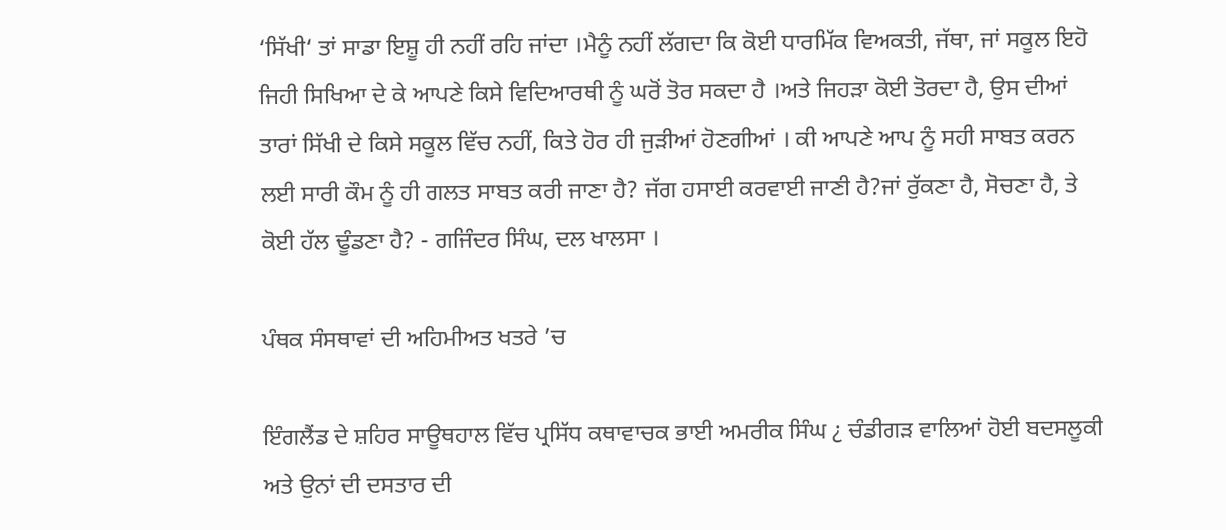‘ਸਿੱਖੀ‘ ਤਾਂ ਸਾਡਾ ਇਸ਼ੂ ਹੀ ਨਹੀਂ ਰਹਿ ਜਾਂਦਾ ।ਮੈਨੂੰ ਨਹੀਂ ਲੱਗਦਾ ਕਿ ਕੋਈ ਧਾਰਮਿੱਕ ਵਿਅਕਤੀ, ਜੱਥਾ, ਜਾਂ ਸਕੂਲ ਇਹੋ ਜਿਹੀ ਸਿਖਿਆ ਦੇ ਕੇ ਆਪਣੇ ਕਿਸੇ ਵਿਦਿਆਰਥੀ ਨੂੰ ਘਰੋਂ ਤੋਰ ਸਕਦਾ ਹੈ ।ਅਤੇ ਜਿਹੜਾ ਕੋਈ ਤੋਰਦਾ ਹੈ, ਉਸ ਦੀਆਂ ਤਾਰਾਂ ਸਿੱਖੀ ਦੇ ਕਿਸੇ ਸਕੂਲ ਵਿੱਚ ਨਹੀਂ, ਕਿਤੇ ਹੋਰ ਹੀ ਜੁੜੀਆਂ ਹੋਣਗੀਆਂ । ਕੀ ਆਪਣੇ ਆਪ ਨੂੰ ਸਹੀ ਸਾਬਤ ਕਰਨ ਲਈ ਸਾਰੀ ਕੌਮ ਨੂੰ ਹੀ ਗਲਤ ਸਾਬਤ ਕਰੀ ਜਾਣਾ ਹੈ? ਜੱਗ ਹਸਾਈ ਕਰਵਾਈ ਜਾਣੀ ਹੈ?ਜਾਂ ਰੁੱਕਣਾ ਹੈ, ਸੋਚਣਾ ਹੈ, ਤੇ ਕੋਈ ਹੱਲ ਢੂੰਡਣਾ ਹੈ? - ਗਜਿੰਦਰ ਸਿੰਘ, ਦਲ ਖਾਲਸਾ ।

ਪੰਥਕ ਸੰਸਥਾਵਾਂ ਦੀ ਅਹਿਮੀਅਤ ਖਤਰੇ ’ਚ

ਇੰਗਲੈਂਡ ਦੇ ਸ਼ਹਿਰ ਸਾਊਥਹਾਲ ਵਿੱਚ ਪ੍ਰਸਿੱਧ ਕਥਾਵਾਚਕ ਭਾਈ ਅਮਰੀਕ ਸਿੰਘ ¿ ਚੰਡੀਗੜ ਵਾਲਿਆਂ ਹੋਈ ਬਦਸਲੂਕੀ ਅਤੇ ਉਨਾਂ ਦੀ ਦਸਤਾਰ ਦੀ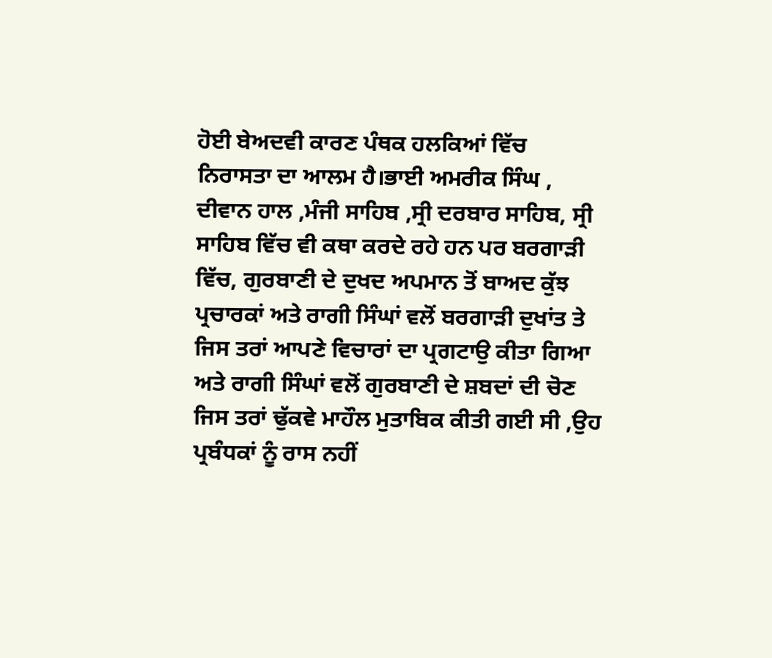ਹੋਈ ਬੇਅਦਵੀ ਕਾਰਣ ਪੰਥਕ ਹਲਕਿਆਂ ਵਿੱਚ ਨਿਰਾਸਤਾ ਦਾ ਆਲਮ ਹੈ।ਭਾਈ ਅਮਰੀਕ ਸਿੰਘ , ਦੀਵਾਨ ਹਾਲ ,ਮੰਜੀ ਸਾਹਿਬ ,ਸ੍ਰੀ ਦਰਬਾਰ ਸਾਹਿਬ, ਸ੍ਰੀ ਸਾਹਿਬ ਵਿੱਚ ਵੀ ਕਥਾ ਕਰਦੇ ਰਹੇ ਹਨ ਪਰ ਬਰਗਾੜੀ ਵਿੱਚ, ਗੁਰਬਾਣੀ ਦੇ ਦੁਖਦ ਅਪਮਾਨ ਤੋਂ ਬਾਅਦ ਕੁੱਝ ਪ੍ਰਚਾਰਕਾਂ ਅਤੇ ਰਾਗੀ ਸਿੰਘਾਂ ਵਲੋਂ ਬਰਗਾੜੀ ਦੁਖਾਂਤ ਤੇ ਜਿਸ ਤਰਾਂ ਆਪਣੇ ਵਿਚਾਰਾਂ ਦਾ ਪ੍ਰਗਟਾਉ ਕੀਤਾ ਗਿਆ ਅਤੇ ਰਾਗੀ ਸਿੰਘਾਂ ਵਲੋਂ ਗੁਰਬਾਣੀ ਦੇ ਸ਼ਬਦਾਂ ਦੀ ਚੋਣ ਜਿਸ ਤਰਾਂ ਢੁੱਕਵੇ ਮਾਹੌਲ ਮੁਤਾਬਿਕ ਕੀਤੀ ਗਈ ਸੀ ,ਉਹ ਪ੍ਰਬੰਧਕਾਂ ਨੂੰ ਰਾਸ ਨਹੀਂ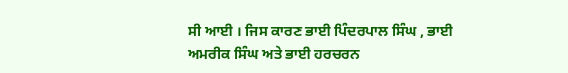ਸੀ ਆਈ । ਜਿਸ ਕਾਰਣ ਭਾਈ ਪਿੰਦਰਪਾਲ ਸਿੰਘ , ਭਾਈ ਅਮਰੀਕ ਸਿੰਘ ਅਤੇ ਭਾਈ ਹਰਚਰਨ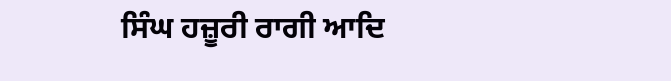ਸਿੰਘ ਹਜ਼ੂਰੀ ਰਾਗੀ ਆਦਿ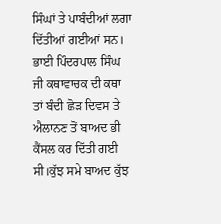ਸਿੰਘਾਂ ਤੇ ਪਾਬੰਦੀਆਂ ਲਗਾ ਦਿੱਤੀਆਂ ਗਈਆਂ ਸਨ। ਭਾਈ ਪਿੰਦਰਪਾਲ ਸਿੰਘ ਜੀ ਕਥਾਵਾਚਕ ਦੀ ਕਥਾ ਤਾਂ ਬੰਦੀ ਛੋੜ ਦਿਵਸ ਤੇ ਐਲਾਨਣ ਤੋਂ ਬਾਅਦ ਭੀ ਕੈਂਸਲ ਕਰ ਦਿੱਤੀ ਗਈ ਸੀ।ਕੁੱਝ ਸਮੇ ਬਾਅਦ ਕੁੱਝ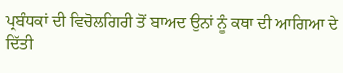ਪ੍ਰਬੰਧਕਾਂ ਦੀ ਵਿਚੋਲਗਿਰੀ ਤੋਂ ਬਾਅਦ ਉਨਾਂ ਨੂੰ ਕਥਾ ਦੀ ਆਗਿਆ ਦੇ ਦਿੱਤੀ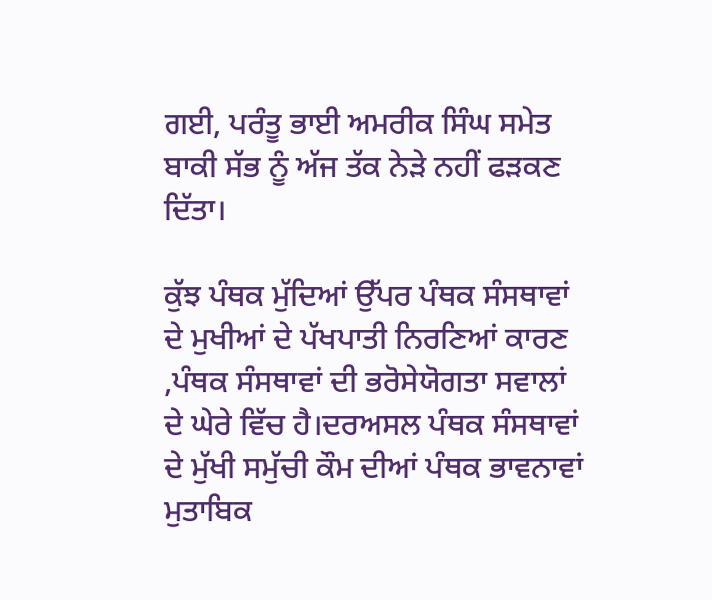ਗਈ, ਪਰੰਤੂ ਭਾਈ ਅਮਰੀਕ ਸਿੰਘ ਸਮੇਤ ਬਾਕੀ ਸੱਭ ਨੂੰ ਅੱਜ ਤੱਕ ਨੇੜੇ ਨਹੀਂ ਫੜਕਣ ਦਿੱਤਾ।

ਕੁੱਝ ਪੰਥਕ ਮੁੱਦਿਆਂ ਉੱਪਰ ਪੰਥਕ ਸੰਸਥਾਵਾਂ ਦੇ ਮੁਖੀਆਂ ਦੇ ਪੱਖਪਾਤੀ ਨਿਰਣਿਆਂ ਕਾਰਣ ,ਪੰਥਕ ਸੰਸਥਾਵਾਂ ਦੀ ਭਰੋਸੇਯੋਗਤਾ ਸਵਾਲਾਂ ਦੇ ਘੇਰੇ ਵਿੱਚ ਹੈ।ਦਰਅਸਲ ਪੰਥਕ ਸੰਸਥਾਵਾਂ ਦੇ ਮੁੱਖੀ ਸਮੁੱਚੀ ਕੌਮ ਦੀਆਂ ਪੰਥਕ ਭਾਵਨਾਵਾਂ ਮੁਤਾਬਿਕ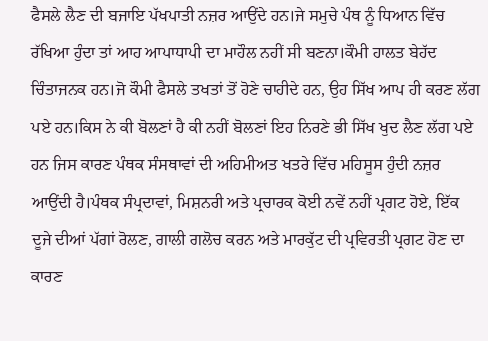ਫੈਸਲੇ ਲੈਣ ਦੀ ਬਜਾਇ ਪੱਖਪਾਤੀ ਨਜ਼ਰ ਆਉਂਦੇ ਹਨ।ਜੇ ਸਮੁਚੇ ਪੰਥ ਨੂੰ ਧਿਆਨ ਵਿੱਚ ਰੱਖਿਆ ਹੁੰਦਾ ਤਾਂ ਆਹ ਆਪਾਧਾਪੀ ਦਾ ਮਾਹੌਲ ਨਹੀਂ ਸੀ ਬਣਨਾ।ਕੌਮੀ ਹਾਲਤ ਬੇਹੱਦ ਚਿੰਤਾਜਨਕ ਹਨ।ਜੋ ਕੌਮੀ ਫੈਸਲੇ ਤਖਤਾਂ ਤੋਂ ਹੋਣੇ ਚਾਹੀਦੇ ਹਨ, ਉਹ ਸਿੱਖ ਆਪ ਹੀ ਕਰਣ ਲੱਗ ਪਏ ਹਨ।ਕਿਸ ਨੇ ਕੀ ਬੋਲਣਾਂ ਹੈ ਕੀ ਨਹੀਂ ਬੋਲਣਾਂ ਇਹ ਨਿਰਣੇ ਭੀ ਸਿੱਖ ਖੁਦ ਲੈਣ ਲੱਗ ਪਏ ਹਨ ਜਿਸ ਕਾਰਣ ਪੰਥਕ ਸੰਸਥਾਵਾਂ ਦੀ ਅਹਿਮੀਅਤ ਖਤਰੇ ਵਿੱਚ ਮਹਿਸੂਸ ਹੁੰਦੀ ਨਜ਼ਰ ਆਉਂਦੀ ਹੈ।ਪੰਥਕ ਸੰਪ੍ਰਦਾਵਾਂ, ਮਿਸ਼ਨਰੀ ਅਤੇ ਪ੍ਰਚਾਰਕ ਕੋਈ ਨਵੇਂ ਨਹੀਂ ਪ੍ਰਗਟ ਹੋਏ, ਇੱਕ ਦੂਜੇ ਦੀਆਂ ਪੱਗਾਂ ਰੋਲਣ, ਗਾਲੀ ਗਲੋਚ ਕਰਨ ਅਤੇ ਮਾਰਕੁੱਟ ਦੀ ਪ੍ਰਵਿਰਤੀ ਪ੍ਰਗਟ ਹੋਣ ਦਾ ਕਾਰਣ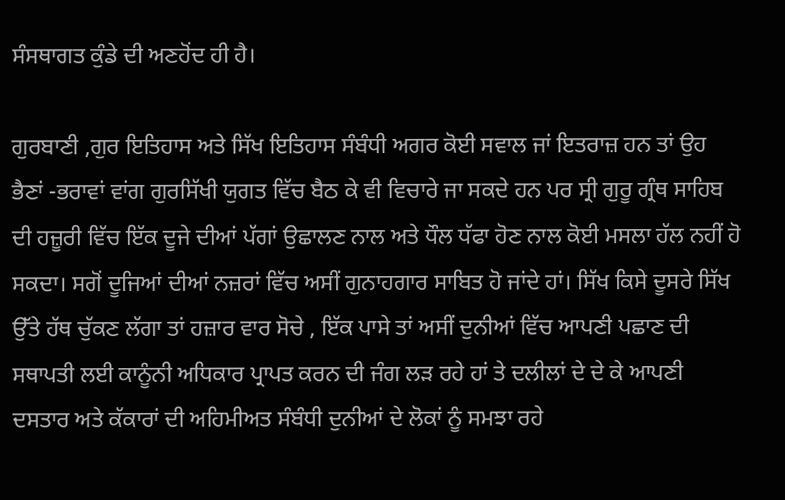ਸੰਸਥਾਗਤ ਕੁੰਡੇ ਦੀ ਅਣਹੋਂਦ ਹੀ ਹੈ।

ਗੁਰਬਾਣੀ ,ਗੁਰ ਇਤਿਹਾਸ ਅਤੇ ਸਿੱਖ ਇਤਿਹਾਸ ਸੰਬੰਧੀ ਅਗਰ ਕੋਈ ਸਵਾਲ ਜਾਂ ਇਤਰਾਜ਼ ਹਨ ਤਾਂ ਉਹ ਭੈਣਾਂ -ਭਰਾਵਾਂ ਵਾਂਗ ਗੁਰਸਿੱਖੀ ਯੁਗਤ ਵਿੱਚ ਬੈਠ ਕੇ ਵੀ ਵਿਚਾਰੇ ਜਾ ਸਕਦੇ ਹਨ ਪਰ ਸ੍ਰੀ ਗੁਰੂ ਗ੍ਰੰਥ ਸਾਹਿਬ ਦੀ ਹਜ਼ੂਰੀ ਵਿੱਚ ਇੱਕ ਦੂਜੇ ਦੀਆਂ ਪੱਗਾਂ ਉਛਾਲਣ ਨਾਲ ਅਤੇ ਧੌਲ ਧੱਫਾ ਹੋਣ ਨਾਲ ਕੋਈ ਮਸਲਾ ਹੱਲ ਨਹੀਂ ਹੋ ਸਕਦਾ। ਸਗੋਂ ਦੂਜਿਆਂ ਦੀਆਂ ਨਜ਼ਰਾਂ ਵਿੱਚ ਅਸੀਂ ਗੁਨਾਹਗਾਰ ਸਾਬਿਤ ਹੋ ਜਾਂਦੇ ਹਾਂ। ਸਿੱਖ ਕਿਸੇ ਦੂਸਰੇ ਸਿੱਖ ਉੱਤੇ ਹੱਥ ਚੁੱਕਣ ਲੱਗਾ ਤਾਂ ਹਜ਼ਾਰ ਵਾਰ ਸੋਚੇ , ਇੱਕ ਪਾਸੇ ਤਾਂ ਅਸੀਂ ਦੁਨੀਆਂ ਵਿੱਚ ਆਪਣੀ ਪਛਾਣ ਦੀ ਸਥਾਪਤੀ ਲਈ ਕਾਨੂੰਨੀ ਅਧਿਕਾਰ ਪ੍ਰਾਪਤ ਕਰਨ ਦੀ ਜੰਗ ਲੜ ਰਹੇ ਹਾਂ ਤੇ ਦਲੀਲਾਂ ਦੇ ਦੇ ਕੇ ਆਪਣੀ ਦਸਤਾਰ ਅਤੇ ਕੱਕਾਰਾਂ ਦੀ ਅਹਿਮੀਅਤ ਸੰਬੰਧੀ ਦੁਨੀਆਂ ਦੇ ਲੋਕਾਂ ਨੂੰ ਸਮਝਾ ਰਹੇ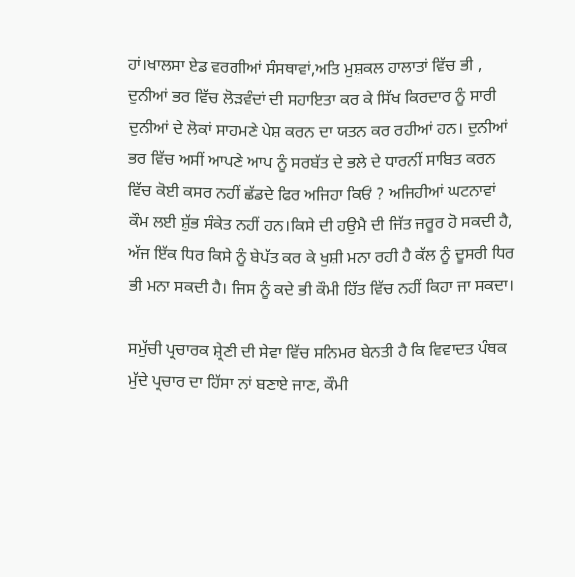ਹਾਂ।ਖਾਲਸਾ ਏਡ ਵਰਗੀਆਂ ਸੰਸਥਾਵਾਂ,ਅਤਿ ਮੁਸ਼ਕਲ ਹਾਲਾਤਾਂ ਵਿੱਚ ਭੀ , ਦੁਨੀਆਂ ਭਰ ਵਿੱਚ ਲੋੜਵੰਦਾਂ ਦੀ ਸਹਾਇਤਾ ਕਰ ਕੇ ਸਿੱਖ ਕਿਰਦਾਰ ਨੂੰ ਸਾਰੀ ਦੁਨੀਆਂ ਦੇ ਲੋਕਾਂ ਸਾਹਮਣੇ ਪੇਸ਼ ਕਰਨ ਦਾ ਯਤਨ ਕਰ ਰਹੀਆਂ ਹਨ। ਦੁਨੀਆਂ ਭਰ ਵਿੱਚ ਅਸੀਂ ਆਪਣੇ ਆਪ ਨੂੰ ਸਰਬੱਤ ਦੇ ਭਲੇ ਦੇ ਧਾਰਨੀਂ ਸਾਬਿਤ ਕਰਨ ਵਿੱਚ ਕੋਈ ਕਸਰ ਨਹੀਂ ਛੱਡਦੇ ਫਿਰ ਅਜਿਹਾ ਕਿਓਂ ? ਅਜਿਹੀਆਂ ਘਟਨਾਵਾਂ ਕੌਮ ਲਈ ਸ਼ੁੱਭ ਸੰਕੇਤ ਨਹੀਂ ਹਨ।ਕਿਸੇ ਦੀ ਹਉਮੈ ਦੀ ਜਿੱਤ ਜਰੂਰ ਹੋ ਸਕਦੀ ਹੈ, ਅੱਜ ਇੱਕ ਧਿਰ ਕਿਸੇ ਨੂੰ ਬੇਪੱਤ ਕਰ ਕੇ ਖੁਸ਼ੀ ਮਨਾ ਰਹੀ ਹੈ ਕੱਲ ਨੂੰ ਦੂਸਰੀ ਧਿਰ ਭੀ ਮਨਾ ਸਕਦੀ ਹੈ। ਜਿਸ ਨੂੰ ਕਦੇ ਭੀ ਕੌਮੀ ਹਿੱਤ ਵਿੱਚ ਨਹੀਂ ਕਿਹਾ ਜਾ ਸਕਦਾ।

ਸਮੁੱਚੀ ਪ੍ਰਚਾਰਕ ਸ਼੍ਰੇਣੀ ਦੀ ਸੇਵਾ ਵਿੱਚ ਸਨਿਮਰ ਬੇਨਤੀ ਹੈ ਕਿ ਵਿਵਾਦਤ ਪੰਥਕ ਮੁੱਦੇ ਪ੍ਰਚਾਰ ਦਾ ਹਿੱਸਾ ਨਾਂ ਬਣਾਏ ਜਾਣ, ਕੌਮੀ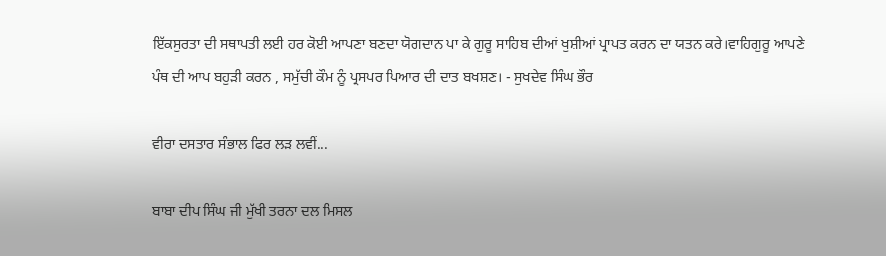ਇੱਕਸੁਰਤਾ ਦੀ ਸਥਾਪਤੀ ਲਈ ਹਰ ਕੋਈ ਆਪਣਾ ਬਣਦਾ ਯੋਗਦਾਨ ਪਾ ਕੇ ਗੁਰੂ ਸਾਹਿਬ ਦੀਆਂ ਖੁਸ਼ੀਆਂ ਪ੍ਰਾਪਤ ਕਰਨ ਦਾ ਯਤਨ ਕਰੇ।ਵਾਹਿਗੁਰੂ ਆਪਣੇ ਪੰਥ ਦੀ ਆਪ ਬਹੁੜੀ ਕਰਨ , ਸਮੁੱਚੀ ਕੌਮ ਨੂੰ ਪ੍ਰਸਪਰ ਪਿਆਰ ਦੀ ਦਾਤ ਬਖਸ਼ਣ। - ਸੁਖਦੇਵ ਸਿੰਘ ਭੌਰ

ਵੀਰਾ ਦਸਤਾਰ ਸੰਭਾਲ ਫਿਰ ਲੜ ਲਵੀਂ...

ਬਾਬਾ ਦੀਪ ਸਿੰਘ ਜੀ ਮੁੱਖੀ ਤਰਨਾ ਦਲ ਮਿਸਲ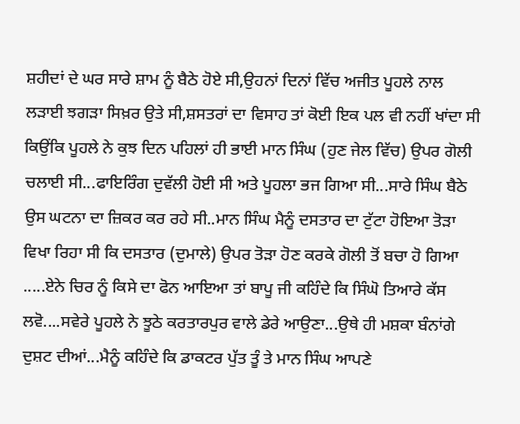ਸ਼ਹੀਦਾਂ ਦੇ ਘਰ ਸਾਰੇ ਸ਼ਾਮ ਨੂੰ ਬੈਠੇ ਹੋਏ ਸੀ,ਉਹਨਾਂ ਦਿਨਾਂ ਵਿੱਚ ਅਜੀਤ ਪੂਹਲੇ ਨਾਲ ਲੜਾਈ ਝਗੜਾ ਸਿਖ਼ਰ ਉਤੇ ਸੀ,ਸ਼ਸਤਰਾਂ ਦਾ ਵਿਸਾਹ ਤਾਂ ਕੋਈ ਇਕ ਪਲ ਵੀ ਨਹੀਂ ਖਾਂਦਾ ਸੀ ਕਿਉਂਕਿ ਪੂਹਲੇ ਨੇ ਕੁਝ ਦਿਨ ਪਹਿਲਾਂ ਹੀ ਭਾਈ ਮਾਨ ਸਿੰਘ (ਹੁਣ ਜੇਲ ਵਿੱਚ) ਉਪਰ ਗੋਲੀ ਚਲਾਈ ਸੀ...ਫਾਇਰਿੰਗ ਦੁਵੱਲੀ ਹੋਈ ਸੀ ਅਤੇ ਪੂਹਲਾ ਭਜ ਗਿਆ ਸੀ...ਸਾਰੇ ਸਿੰਘ ਬੈਠੇ ਉਸ ਘਟਨਾ ਦਾ ਜ਼ਿਕਰ ਕਰ ਰਹੇ ਸੀ..ਮਾਨ ਸਿੰਘ ਮੈਨੂੰ ਦਸਤਾਰ ਦਾ ਟੁੱਟਾ ਹੋਇਆ ਤੋੜਾ ਵਿਖਾ ਰਿਹਾ ਸੀ ਕਿ ਦਸਤਾਰ (ਦੁਮਾਲੇ) ਉਪਰ ਤੋੜਾ ਹੋਣ ਕਰਕੇ ਗੋਲੀ ਤੋਂ ਬਚਾ ਹੋ ਗਿਆ .....ਏਨੇ ਚਿਰ ਨੂੰ ਕਿਸੇ ਦਾ ਫੋਨ ਆਇਆ ਤਾਂ ਬਾਪੂ ਜੀ ਕਹਿੰਦੇ ਕਿ ਸਿੰਘੋ ਤਿਆਰੇ ਕੱਸ ਲਵੋ....ਸਵੇਰੇ ਪੂਹਲੇ ਨੇ ਝੂਠੇ ਕਰਤਾਰਪੁਰ ਵਾਲੇ ਡੇਰੇ ਆਉਣਾ...ਉਥੇ ਹੀ ਮਸ਼ਕਾ ਬੰਨਾਂਗੇ ਦੁਸ਼ਟ ਦੀਆਂ...ਮੈਨੂੰ ਕਹਿੰਦੇ ਕਿ ਡਾਕਟਰ ਪੁੱਤ ਤੂੰ ਤੇ ਮਾਨ ਸਿੰਘ ਆਪਣੇ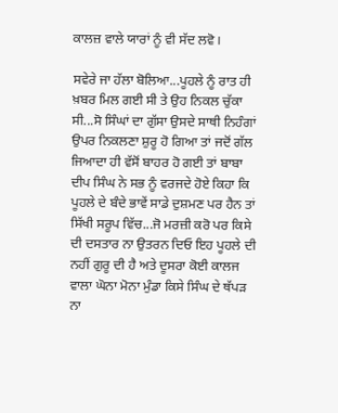ਕਾਲਜ਼ ਵਾਲੇ ਯਾਰਾਂ ਨੂੰ ਵੀ ਸੱਦ ਲਵੋ।

ਸਵੇਰੇ ਜਾ ਹੱਲਾ ਬੋਲਿਆ...ਪੂਹਲੇ ਨੂੰ ਰਾਤ ਹੀ ਖ਼ਬਰ ਮਿਲ ਗਈ ਸੀ ਤੇ ਉਹ ਨਿਕਲ ਚੁੱਕਾ ਸੀ...ਸੋ ਸਿੰਘਾਂ ਦਾ ਗੁੱਸਾ ਉਸਦੇ ਸਾਥੀ ਨਿਹੰਗਾਂ ਉਪਰ ਨਿਕਲਣਾ ਸ਼ੁਰੂ ਹੋ ਗਿਆ ਤਾਂ ਜਦੋਂ ਗੱਲ ਜਿਆਦਾ ਹੀ ਵੱਸੋਂ ਬਾਹਰ ਹੋ ਗਈ ਤਾਂ ਬਾਬਾ ਦੀਪ ਸਿੰਘ ਨੇ ਸਭ ਨੂੰ ਵਰਜਦੇ ਹੋਏ ਕਿਹਾ ਕਿ ਪੂਹਲੇ ਦੇ ਬੰਦੇ ਭਾਵੇਂ ਸਾਡੇ ਦੁਸ਼ਮਣ ਪਰ ਹੈਨ ਤਾਂ ਸਿੱਖੀ ਸਰੂਪ ਵਿੱਚ...ਜੋ ਮਰਜ਼ੀ ਕਰੋ ਪਰ ਕਿਸੇ ਦੀ ਦਸਤਾਰ ਨਾ ਉਤਰਨ ਦਿਓ ਇਹ ਪੂਹਲੇ ਦੀ ਨਹੀਂ ਗੁਰੂ ਦੀ ਹੈ ਅਤੇ ਦੂਸਰਾ ਕੋਈ ਕਾਲਜ ਵਾਲਾ ਘੋਨਾ ਮੋਨਾ ਮੁੰਡਾ ਕਿਸੇ ਸਿੰਘ ਦੇ ਥੱਪੜ ਨਾ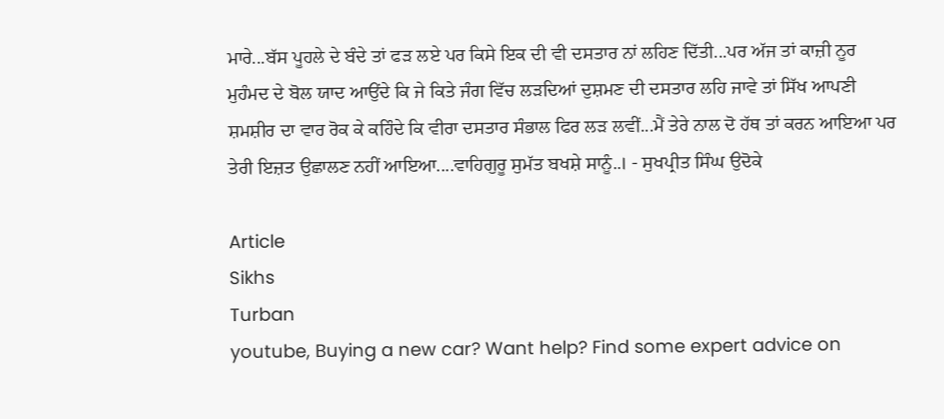ਮਾਰੇ...ਬੱਸ ਪੂਹਲੇ ਦੇ ਬੰਦੇ ਤਾਂ ਫੜ ਲਏ ਪਰ ਕਿਸੇ ਇਕ ਦੀ ਵੀ ਦਸਤਾਰ ਨਾਂ ਲਹਿਣ ਦਿੱਤੀ...ਪਰ ਅੱਜ ਤਾਂ ਕਾਜ਼ੀ ਨੂਰ ਮੁਹੰਮਦ ਦੇ ਬੋਲ ਯਾਦ ਆਉਂਦੇ ਕਿ ਜੇ ਕਿਤੇ ਜੰਗ ਵਿੱਚ ਲੜਦਿਆਂ ਦੁਸ਼ਮਣ ਦੀ ਦਸਤਾਰ ਲਹਿ ਜਾਵੇ ਤਾਂ ਸਿੱਖ ਆਪਣੀ ਸ਼ਮਸ਼ੀਰ ਦਾ ਵਾਰ ਰੋਕ ਕੇ ਕਹਿੰਦੇ ਕਿ ਵੀਰਾ ਦਸਤਾਰ ਸੰਭਾਲ ਫਿਰ ਲੜ ਲਵੀਂ...ਮੈਂ ਤੇਰੇ ਨਾਲ ਦੋ ਹੱਥ ਤਾਂ ਕਰਨ ਆਇਆ ਪਰ ਤੇਰੀ ਇਜ਼ਤ ਉਛਾਲਣ ਨਹੀਂ ਆਇਆ....ਵਾਹਿਗੁਰੂ ਸੁਮੱਤ ਬਖਸ਼ੇ ਸਾਨੂੰ..। - ਸੁਖਪ੍ਰੀਤ ਸਿੰਘ ਉਦੋਕੇ

Article
Sikhs
Turban
youtube, Buying a new car? Want help? Find some expert advice on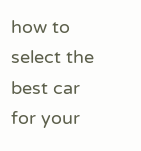how to select the best car for your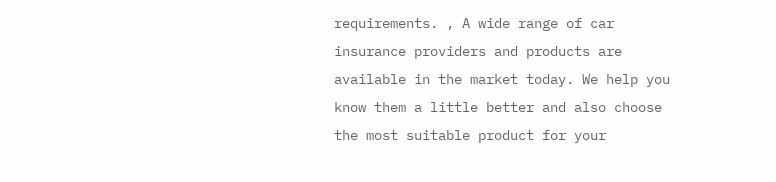requirements. , A wide range of car insurance providers and products are available in the market today. We help you know them a little better and also choose the most suitable product for your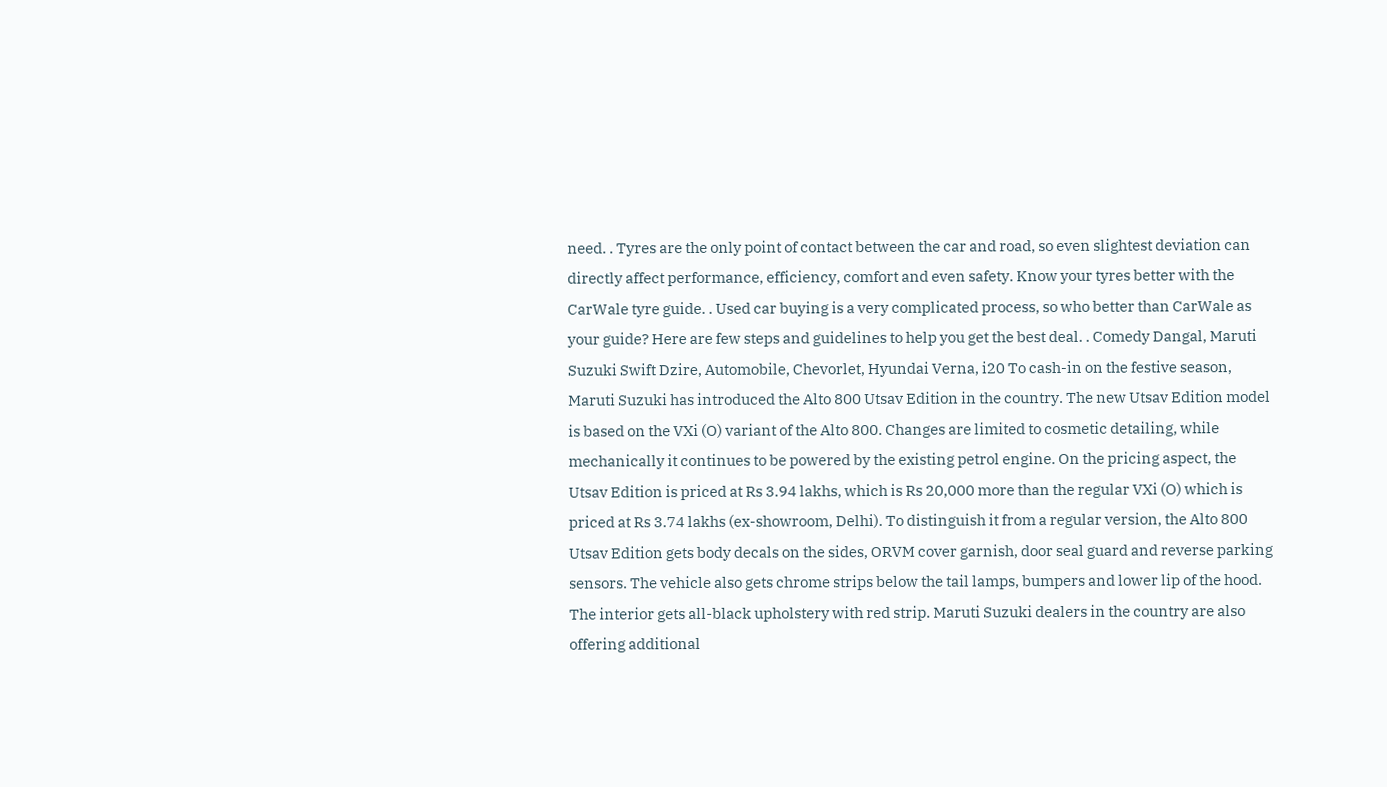need. . Tyres are the only point of contact between the car and road, so even slightest deviation can directly affect performance, efficiency, comfort and even safety. Know your tyres better with the CarWale tyre guide. . Used car buying is a very complicated process, so who better than CarWale as your guide? Here are few steps and guidelines to help you get the best deal. . Comedy Dangal, Maruti Suzuki Swift Dzire, Automobile, Chevorlet, Hyundai Verna, i20 To cash-in on the festive season, Maruti Suzuki has introduced the Alto 800 Utsav Edition in the country. The new Utsav Edition model is based on the VXi (O) variant of the Alto 800. Changes are limited to cosmetic detailing, while mechanically it continues to be powered by the existing petrol engine. On the pricing aspect, the Utsav Edition is priced at Rs 3.94 lakhs, which is Rs 20,000 more than the regular VXi (O) which is priced at Rs 3.74 lakhs (ex-showroom, Delhi). To distinguish it from a regular version, the Alto 800 Utsav Edition gets body decals on the sides, ORVM cover garnish, door seal guard and reverse parking sensors. The vehicle also gets chrome strips below the tail lamps, bumpers and lower lip of the hood. The interior gets all-black upholstery with red strip. Maruti Suzuki dealers in the country are also offering additional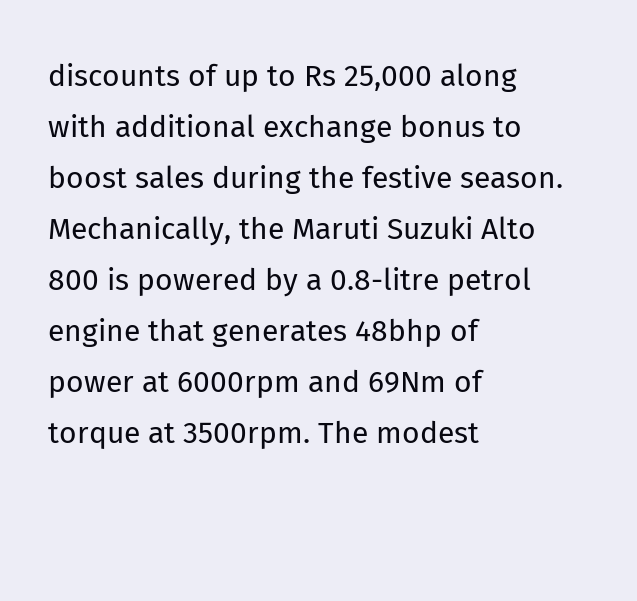discounts of up to Rs 25,000 along with additional exchange bonus to boost sales during the festive season. Mechanically, the Maruti Suzuki Alto 800 is powered by a 0.8-litre petrol engine that generates 48bhp of power at 6000rpm and 69Nm of torque at 3500rpm. The modest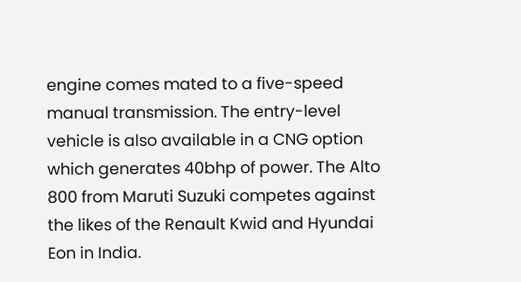engine comes mated to a five-speed manual transmission. The entry-level vehicle is also available in a CNG option which generates 40bhp of power. The Alto 800 from Maruti Suzuki competes against the likes of the Renault Kwid and Hyundai Eon in India.